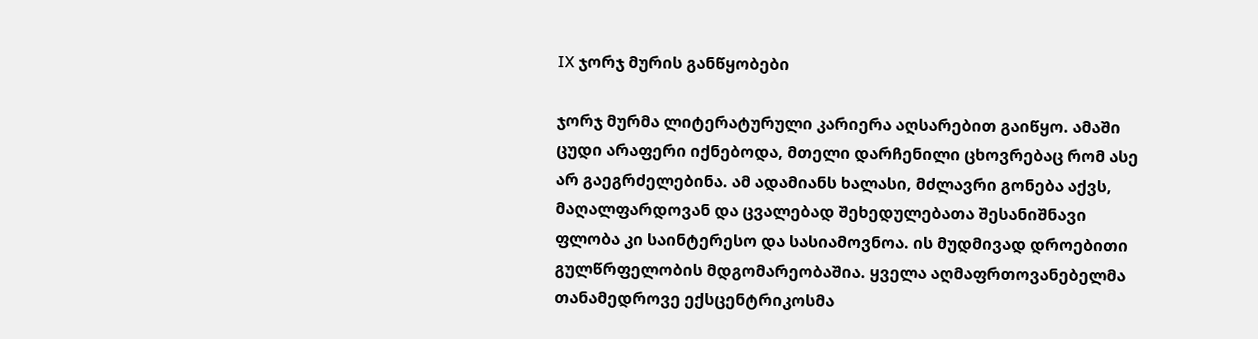IX ჯორჯ მურის განწყობები

ჯორჯ მურმა ლიტერატურული კარიერა აღსარებით გაიწყო. ამაში ცუდი არაფერი იქნებოდა, მთელი დარჩენილი ცხოვრებაც რომ ასე არ გაეგრძელებინა. ამ ადამიანს ხალასი, მძლავრი გონება აქვს, მაღალფარდოვან და ცვალებად შეხედულებათა შესანიშნავი ფლობა კი საინტერესო და სასიამოვნოა. ის მუდმივად დროებითი გულწრფელობის მდგომარეობაშია. ყველა აღმაფრთოვანებელმა თანამედროვე ექსცენტრიკოსმა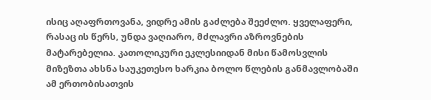ისიც აღაფრთოვანა, ვიდრე ამის გაძლება შეეძლო. ყველაფერი, რასაც ის წერს, უნდა ვაღიარო, მძლავრი აზროვნების მატარებელია. კათოლიკური ეკლესიიდან მისი წამოსვლის მიზეზთა ახსნა საუკეთესო ხარკია ბოლო წლების განმავლობაში ამ ერთობისათვის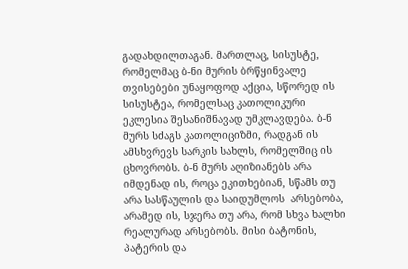გადახდილთაგან. მართლაც, სისუსტე, რომელმაც ბ-ნი მურის ბრწყინვალე თვისებები უნაყოფოდ აქცია, სწორედ ის სისუსტეა, რომელსაც კათოლიკური ეკლესია შესანიშნავად უმკლავდება. ბ-ნ მურს სძაგს კათოლიციზმი, რადგან ის ამსხვრევს სარკის სახლს, რომელშიც ის ცხოვრობს. ბ-ნ მურს აღიზიანებს არა იმდენად ის, როცა ეკითხებიან, სწამს თუ არა სასწაულის და საიდუმლოს  არსებობა, არამედ ის, სჯერა თუ არა, რომ სხვა ხალხი რეალურად არსებობს. მისი ბატონის, პატერის და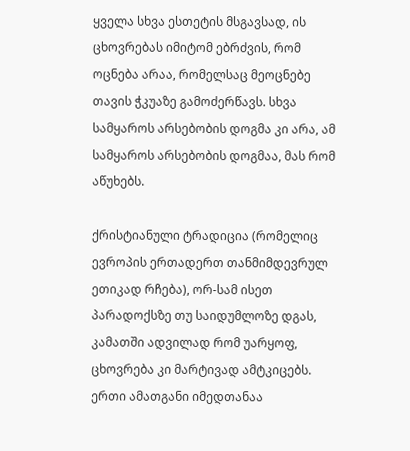ყველა სხვა ესთეტის მსგავსად, ის ცხოვრებას იმიტომ ებრძვის, რომ ოცნება არაა, რომელსაც მეოცნებე თავის ჭკუაზე გამოძერწავს. სხვა სამყაროს არსებობის დოგმა კი არა, ამ სამყაროს არსებობის დოგმაა, მას რომ აწუხებს.

ქრისტიანული ტრადიცია (რომელიც ევროპის ერთადერთ თანმიმდევრულ ეთიკად რჩება), ორ-სამ ისეთ პარადოქსზე თუ საიდუმლოზე დგას, კამათში ადვილად რომ უარყოფ, ცხოვრება კი მარტივად ამტკიცებს. ერთი ამათგანი იმედთანაა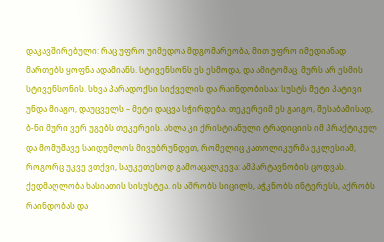დაკავშირებული: რაც უფრო უიმედოა მდგომარეობა, მით უფრო იმედიანად მართებს ყოფნა ადამიანს. სტივენსონს ეს ესმოდა, და ამიტომაც  მურს არ ესმის სტივენსონის. სხვა პარადოქსი სიქველის და რაინდობისაა: სუსტს მეტი პატივი უნდა მიაგო, დაუცველს – მეტი დაცვა სჭირდება. თეკერეიმ ეს გაიგო, შესაბამისად, ბ-ნი მური ვერ უგებს თეკერეის. ახლა კი ქრისტიანული ტრადიციის იმ პრაქტიკულ და მომუშავე საიდუმლოს მივუბრუნდეთ, რომელიც კათოლიკურმა ეკლესიამ, როგორც უკვე ვთქვი, საუკეთესოდ გამოაცალკევა: ამპარტავნობის ცოდვას. ქედმაღლობა ხასიათის სისუსტეა. ის აშრობს სიცილს, აჭკნობს ინტერესს, აქრობს რაინდობას და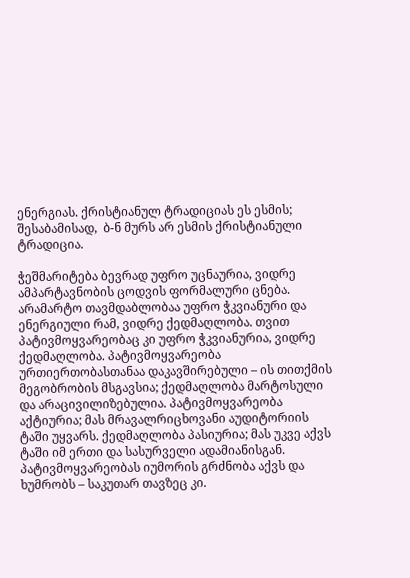ენერგიას. ქრისტიანულ ტრადიციას ეს ესმის; შესაბამისად,  ბ-ნ მურს არ ესმის ქრისტიანული ტრადიცია.

ჭეშმარიტება ბევრად უფრო უცნაურია, ვიდრე ამპარტავნობის ცოდვის ფორმალური ცნება. არამარტო თავმდაბლობაა უფრო ჭკვიანური და ენერგიული რამ, ვიდრე ქედმაღლობა. თვით პატივმოყვარეობაც კი უფრო ჭკვიანურია, ვიდრე ქედმაღლობა. პატივმოყვარეობა ურთიერთობასთანაა დაკავშირებული – ის თითქმის მეგობრობის მსგავსია; ქედმაღლობა მარტოსული და არაცივილიზებულია. პატივმოყვარეობა აქტიურია; მას მრავალრიცხოვანი აუდიტორიის ტაში უყვარს. ქედმაღლობა პასიურია; მას უკვე აქვს ტაში იმ ერთი და სასურველი ადამიანისგან. პატივმოყვარეობას იუმორის გრძნობა აქვს და ხუმრობს – საკუთარ თავზეც კი.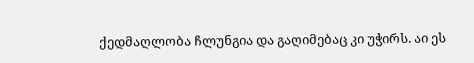ქედმაღლობა ჩლუნგია და გაღიმებაც კი უჭირს. აი ეს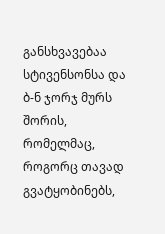განსხვავებაა სტივენსონსა და ბ-ნ ჯორჯ მურს შორის, რომელმაც, როგორც თავად გვატყობინებს,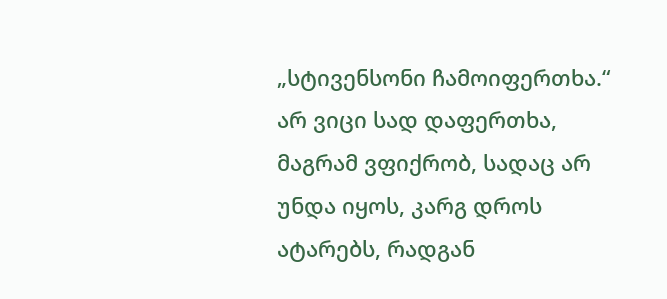„სტივენსონი ჩამოიფერთხა.“ არ ვიცი სად დაფერთხა, მაგრამ ვფიქრობ, სადაც არ უნდა იყოს, კარგ დროს ატარებს, რადგან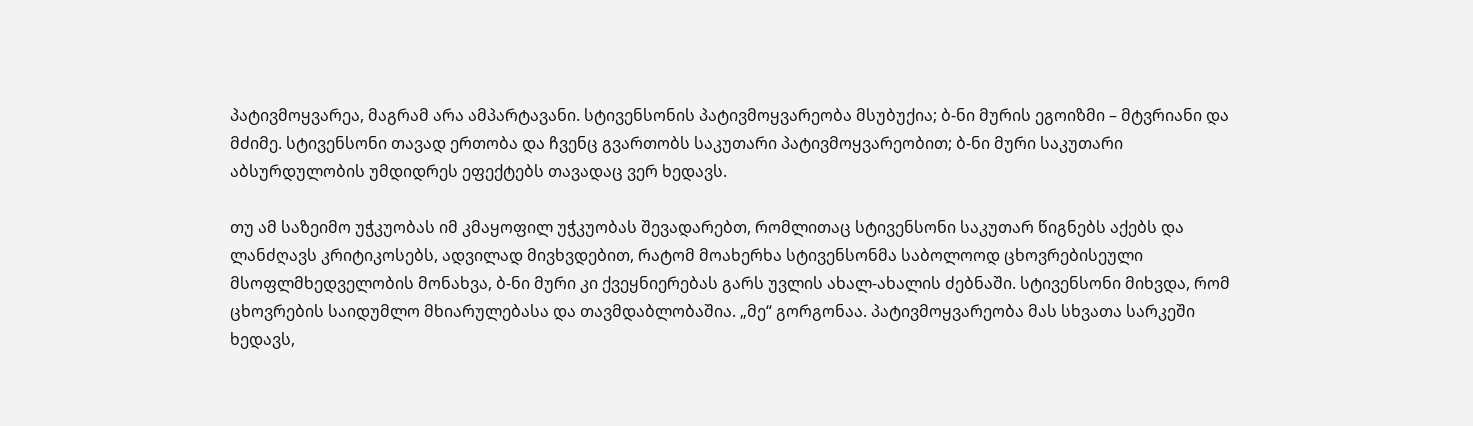პატივმოყვარეა, მაგრამ არა ამპარტავანი. სტივენსონის პატივმოყვარეობა მსუბუქია; ბ-ნი მურის ეგოიზმი – მტვრიანი და მძიმე. სტივენსონი თავად ერთობა და ჩვენც გვართობს საკუთარი პატივმოყვარეობით; ბ-ნი მური საკუთარი აბსურდულობის უმდიდრეს ეფექტებს თავადაც ვერ ხედავს.

თუ ამ საზეიმო უჭკუობას იმ კმაყოფილ უჭკუობას შევადარებთ, რომლითაც სტივენსონი საკუთარ წიგნებს აქებს და ლანძღავს კრიტიკოსებს, ადვილად მივხვდებით, რატომ მოახერხა სტივენსონმა საბოლოოდ ცხოვრებისეული მსოფლმხედველობის მონახვა, ბ-ნი მური კი ქვეყნიერებას გარს უვლის ახალ-ახალის ძებნაში. სტივენსონი მიხვდა, რომ ცხოვრების საიდუმლო მხიარულებასა და თავმდაბლობაშია. „მე“ გორგონაა. პატივმოყვარეობა მას სხვათა სარკეში ხედავს,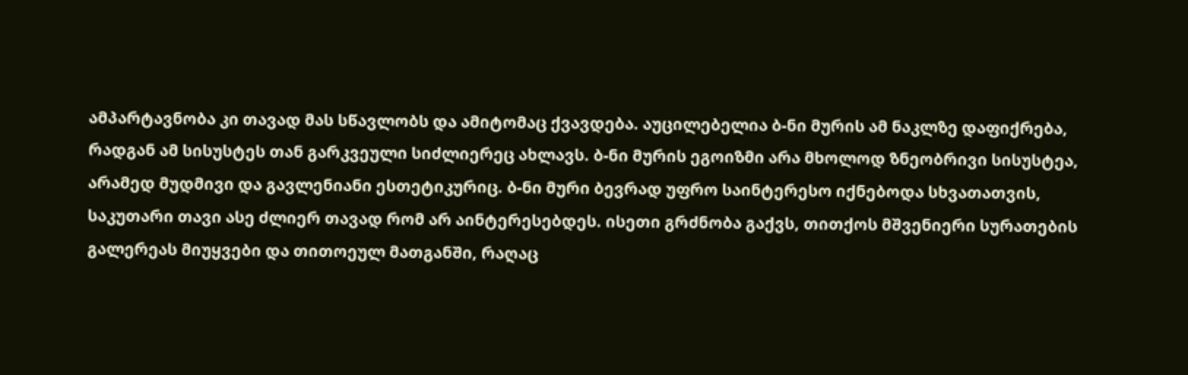ამპარტავნობა კი თავად მას სწავლობს და ამიტომაც ქვავდება. აუცილებელია ბ-ნი მურის ამ ნაკლზე დაფიქრება, რადგან ამ სისუსტეს თან გარკვეული სიძლიერეც ახლავს. ბ-ნი მურის ეგოიზმი არა მხოლოდ ზნეობრივი სისუსტეა, არამედ მუდმივი და გავლენიანი ესთეტიკურიც. ბ-ნი მური ბევრად უფრო საინტერესო იქნებოდა სხვათათვის, საკუთარი თავი ასე ძლიერ თავად რომ არ აინტერესებდეს. ისეთი გრძნობა გაქვს, თითქოს მშვენიერი სურათების გალერეას მიუყვები და თითოეულ მათგანში, რაღაც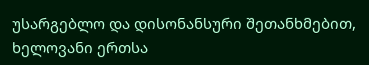უსარგებლო და დისონანსური შეთანხმებით, ხელოვანი ერთსა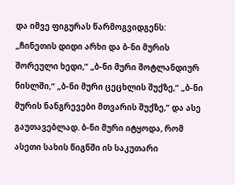და იმვე ფიგურას წარმოგვიდგენს: „ჩინეთის დიდი არხი და ბ-ნი მურის შორეული ხედი,“ „ბ-ნი მური შოტლანდიურ ნისლში,“ „ბ-ნი მური ცეცხლის შუქზე,“ „ბ-ნი მურის ნანგრევები მთვარის შუქზე,“ და ასე გაუთავებლად. ბ-ნი მური იტყოდა, რომ ასეთი სახის წიგნში ის საკუთარი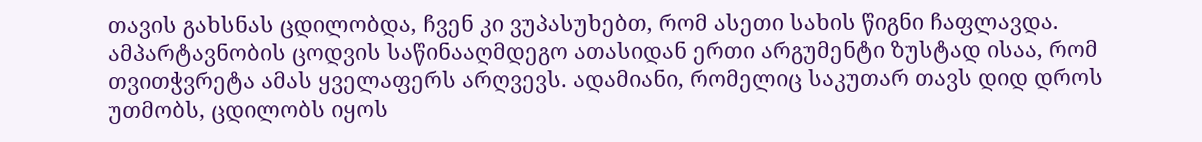თავის გახსნას ცდილობდა, ჩვენ კი ვუპასუხებთ, რომ ასეთი სახის წიგნი ჩაფლავდა. ამპარტავნობის ცოდვის საწინააღმდეგო ათასიდან ერთი არგუმენტი ზუსტად ისაა, რომ თვითჭვრეტა ამას ყველაფერს არღვევს. ადამიანი, რომელიც საკუთარ თავს დიდ დროს უთმობს, ცდილობს იყოს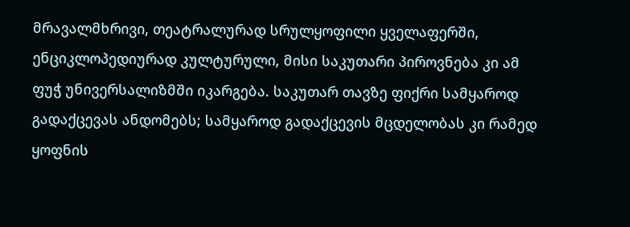მრავალმხრივი, თეატრალურად სრულყოფილი ყველაფერში, ენციკლოპედიურად კულტურული, მისი საკუთარი პიროვნება კი ამ ფუჭ უნივერსალიზმში იკარგება. საკუთარ თავზე ფიქრი სამყაროდ გადაქცევას ანდომებს; სამყაროდ გადაქცევის მცდელობას კი რამედ ყოფნის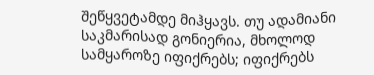შეწყვეტამდე მიჰყავს. თუ ადამიანი საკმარისად გონიერია, მხოლოდ სამყაროზე იფიქრებს; იფიქრებს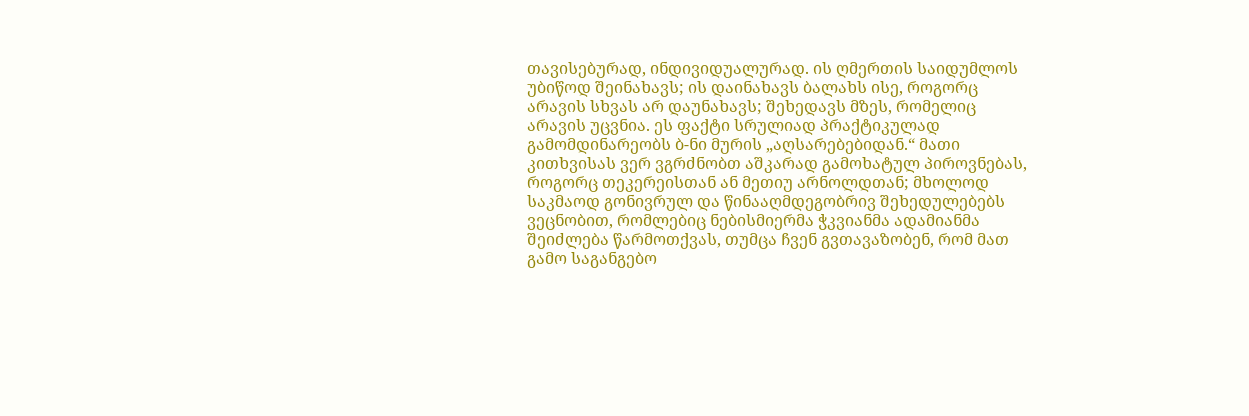თავისებურად, ინდივიდუალურად. ის ღმერთის საიდუმლოს უბიწოდ შეინახავს; ის დაინახავს ბალახს ისე, როგორც არავის სხვას არ დაუნახავს; შეხედავს მზეს, რომელიც არავის უცვნია. ეს ფაქტი სრულიად პრაქტიკულად გამომდინარეობს ბ-ნი მურის „აღსარებებიდან.“ მათი კითხვისას ვერ ვგრძნობთ აშკარად გამოხატულ პიროვნებას, როგორც თეკერეისთან ან მეთიუ არნოლდთან; მხოლოდ საკმაოდ გონივრულ და წინააღმდეგობრივ შეხედულებებს ვეცნობით, რომლებიც ნებისმიერმა ჭკვიანმა ადამიანმა შეიძლება წარმოთქვას, თუმცა ჩვენ გვთავაზობენ, რომ მათ გამო საგანგებო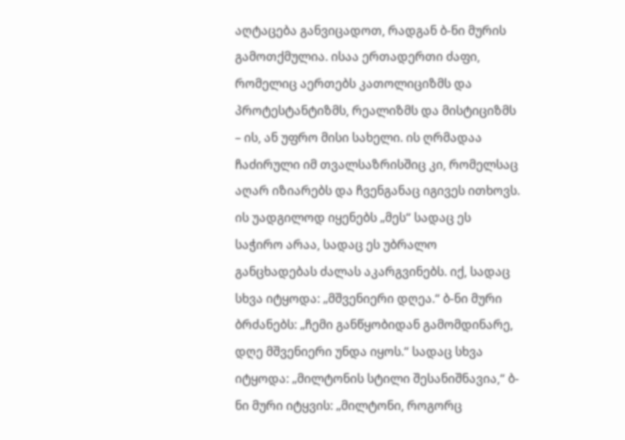აღტაცება განვიცადოთ, რადგან ბ-ნი მურის გამოთქმულია. ისაა ერთადერთი ძაფი, რომელიც აერთებს კათოლიციზმს და პროტესტანტიზმს, რეალიზმს და მისტიციზმს – ის, ან უფრო მისი სახელი. ის ღრმადაა ჩაძირული იმ თვალსაზრისშიც კი, რომელსაც აღარ იზიარებს და ჩვენგანაც იგივეს ითხოვს. ის უადგილოდ იყენებს „მეს“ სადაც ეს საჭირო არაა, სადაც ეს უბრალო განცხადებას ძალას აკარგვინებს. იქ, სადაც სხვა იტყოდა: „მშვენიერი დღეა.“ ბ-ნი მური ბრძანებს: „ჩემი განწყობიდან გამომდინარე, დღე მშვენიერი უნდა იყოს.“ სადაც სხვა იტყოდა: „მილტონის სტილი შესანიშნავია,“ ბ-ნი მური იტყვის: „მილტონი, როგორც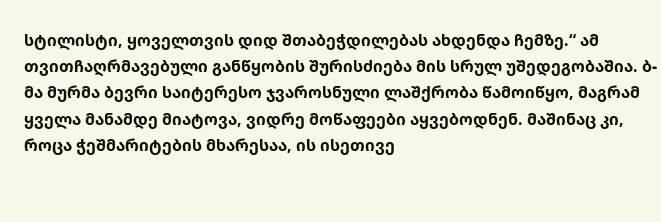სტილისტი, ყოველთვის დიდ შთაბეჭდილებას ახდენდა ჩემზე.“ ამ თვითჩაღრმავებული განწყობის შურისძიება მის სრულ უშედეგობაშია. ბ-მა მურმა ბევრი საიტერესო ჯვაროსნული ლაშქრობა წამოიწყო, მაგრამ ყველა მანამდე მიატოვა, ვიდრე მოწაფეები აყვებოდნენ. მაშინაც კი, როცა ჭეშმარიტების მხარესაა, ის ისეთივე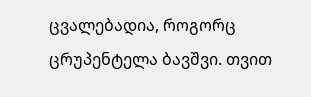ცვალებადია, როგორც ცრუპენტელა ბავშვი. თვით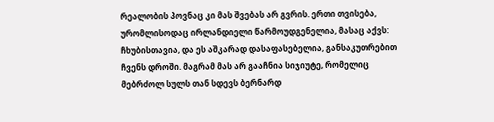რეალობის პოვნაც კი მას შვებას არ გვრის. ერთი თვისება, ურომლისოდაც ირლანდიელი წარმოუდგენელია, მასაც აქვს: ჩხუბისთავია, და ეს აშკარად დასაფასებელია, განსაკუთრებით ჩვენს დროში. მაგრამ მას არ გააჩნია სიჯიუტე, რომელიც მებრძოლ სულს თან სდევს ბერნარდ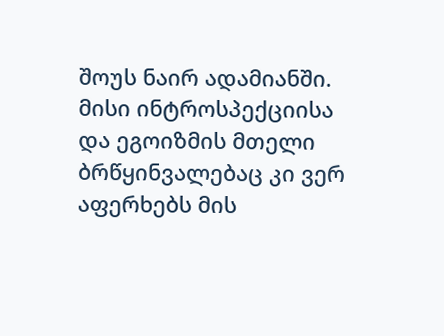შოუს ნაირ ადამიანში. მისი ინტროსპექციისა და ეგოიზმის მთელი ბრწყინვალებაც კი ვერ აფერხებს მის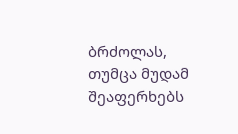ბრძოლას, თუმცა მუდამ შეაფერხებს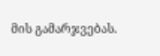მის გამარჯვებას.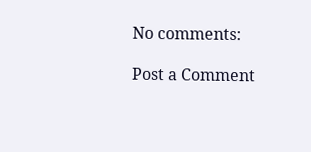No comments:

Post a Comment